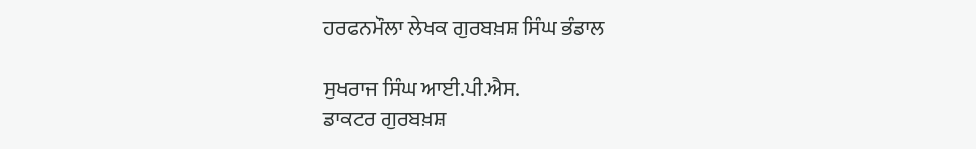ਹਰਫਨਮੌਲਾ ਲੇਖਕ ਗੁਰਬਖ਼ਸ਼ ਸਿੰਘ ਭੰਡਾਲ

ਸੁਖਰਾਜ ਸਿੰਘ ਆਈ.ਪੀ.ਐਸ.
ਡਾਕਟਰ ਗੁਰਬਖ਼ਸ਼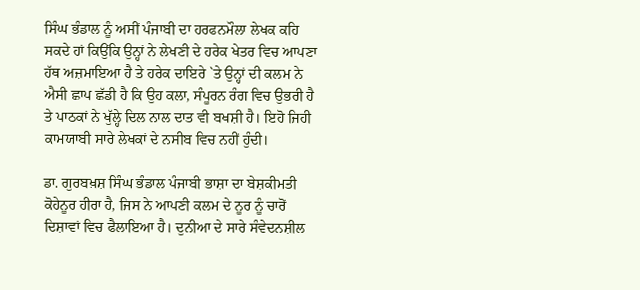ਸਿੰਘ ਭੰਡਾਲ ਨੂੰ ਅਸੀਂ ਪੰਜਾਬੀ ਦਾ ਹਰਫਨਮੌਲਾ ਲੇਖਕ ਕਹਿ ਸਕਦੇ ਹਾਂ ਕਿਉਂਕਿ ਉਨ੍ਹਾਂ ਨੇ ਲੇਖਣੀ ਦੇ ਹਰੇਕ ਖੇਤਰ ਵਿਚ ਆਪਣਾ ਹੱਥ ਅਜ਼ਮਾਇਆ ਹੈ ਤੇ ਹਰੇਕ ਦਾਇਰੇ `ਤੇ ਉਨ੍ਹਾਂ ਦੀ ਕਲਮ ਨੇ ਐਸੀ ਛਾਪ ਛੱਡੀ ਹੈ ਕਿ ਉਹ ਕਲਾ, ਸੰਪੂਰਨ ਰੰਗ ਵਿਚ ਉਭਰੀ ਹੈ ਤੇ ਪਾਠਕਾਂ ਨੇ ਖੁੱਲ੍ਹੇ ਦਿਲ ਨਾਲ ਦਾਤ ਵੀ ਬਖਸ਼ੀ ਹੈ। ਇਹੋ ਜਿਹੀ ਕਾਮਯਾਬੀ ਸਾਰੇ ਲੇਖਕਾਂ ਦੇ ਨਸੀਬ ਵਿਚ ਨਹੀਂ ਹੁੰਦੀ।

ਡਾ. ਗੁਰਬਖ਼ਸ਼ ਸਿੰਘ ਭੰਡਾਲ ਪੰਜਾਬੀ ਭਾਸ਼ਾ ਦਾ ਬੇਸ਼ਕੀਮਤੀ ਕੋਹੇਨੂਰ ਹੀਰਾ ਹੈ, ਜਿਸ ਨੇ ਆਪਣੀ ਕਲਮ ਦੇ ਨੂਰ ਨੂੰ ਚਾਰੋਂ ਦਿਸ਼ਾਵਾਂ ਵਿਚ ਫੈਲਾਇਆ ਹੈ। ਦੁਨੀਆ ਦੇ ਸਾਰੇ ਸੰਵੇਦਨਸ਼ੀਲ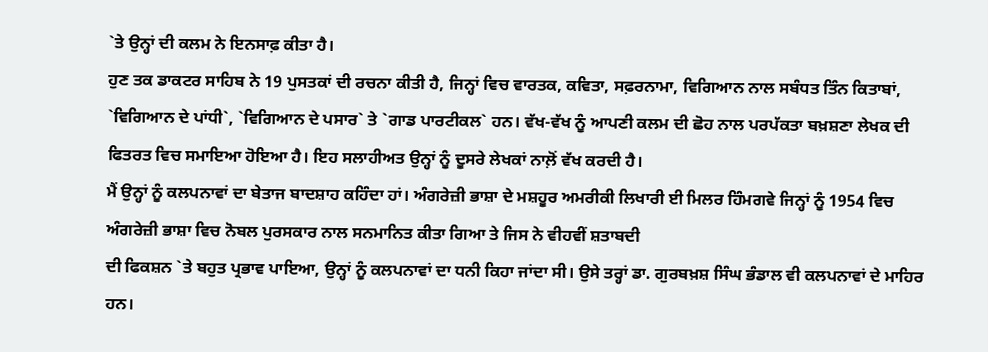`ਤੇ ਉਨ੍ਹਾਂ ਦੀ ਕਲਮ ਨੇ ਇਨਸਾਫ਼ ਕੀਤਾ ਹੈ।
ਹੁਣ ਤਕ ਡਾਕਟਰ ਸਾਹਿਬ ਨੇ 19 ਪੁਸਤਕਾਂ ਦੀ ਰਚਨਾ ਕੀਤੀ ਹੈ, ਜਿਨ੍ਹਾਂ ਵਿਚ ਵਾਰਤਕ, ਕਵਿਤਾ, ਸਫ਼ਰਨਾਮਾ, ਵਿਗਿਆਨ ਨਾਲ ਸਬੰਧਤ ਤਿੰਨ ਕਿਤਾਬਾਂ, `ਵਿਗਿਆਨ ਦੇ ਪਾਂਧੀ`, `ਵਿਗਿਆਨ ਦੇ ਪਸਾਰ` ਤੇ `ਗਾਡ ਪਾਰਟੀਕਲ` ਹਨ। ਵੱਖ-ਵੱਖ ਨੂੰ ਆਪਣੀ ਕਲਮ ਦੀ ਛੋਹ ਨਾਲ ਪਰਪੱਕਤਾ ਬਖ਼ਸ਼ਣਾ ਲੇਖਕ ਦੀ ਫਿਤਰਤ ਵਿਚ ਸਮਾਇਆ ਹੋਇਆ ਹੈ। ਇਹ ਸਲਾਹੀਅਤ ਉਨ੍ਹਾਂ ਨੂੰ ਦੂਸਰੇ ਲੇਖਕਾਂ ਨਾਲ਼ੋਂ ਵੱਖ ਕਰਦੀ ਹੈ।
ਮੈਂ ਉਨ੍ਹਾਂ ਨੂੰ ਕਲਪਨਾਵਾਂ ਦਾ ਬੇਤਾਜ ਬਾਦਸ਼ਾਹ ਕਹਿੰਦਾ ਹਾਂ। ਅੰਗਰੇਜ਼ੀ ਭਾਸ਼ਾ ਦੇ ਮਸ਼ਹੂਰ ਅਮਰੀਕੀ ਲਿਖਾਰੀ ਈ ਮਿਲਰ ਹਿੰਮਗਵੇ ਜਿਨ੍ਹਾਂ ਨੂੰ 1954 ਵਿਚ ਅੰਗਰੇਜ਼ੀ ਭਾਸ਼ਾ ਵਿਚ ਨੋਬਲ ਪੁਰਸਕਾਰ ਨਾਲ ਸਨਮਾਨਿਤ ਕੀਤਾ ਗਿਆ ਤੇ ਜਿਸ ਨੇ ਵੀਹਵੀਂ ਸ਼ਤਾਬਦੀ
ਦੀ ਫਿਕਸ਼ਨ `ਤੇ ਬਹੁਤ ਪ੍ਰਭਾਵ ਪਾਇਆ, ਉਨ੍ਹਾਂ ਨੂੰ ਕਲਪਨਾਵਾਂ ਦਾ ਧਨੀ ਕਿਹਾ ਜਾਂਦਾ ਸੀ। ਉਸੇ ਤਰ੍ਹਾਂ ਡਾ. ਗੁਰਬਖ਼ਸ਼ ਸਿੰਘ ਭੰਡਾਲ ਵੀ ਕਲਪਨਾਵਾਂ ਦੇ ਮਾਹਿਰ ਹਨ।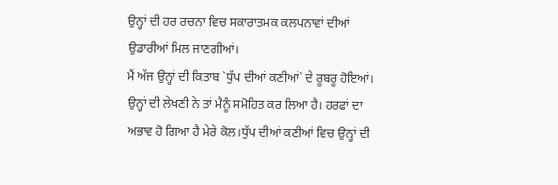ਉਨ੍ਹਾਂ ਦੀ ਹਰ ਰਚਨਾ ਵਿਚ ਸਕਾਰਾਤਮਕ ਕਲਪਨਾਵਾਂ ਦੀਆਂ ਉਡਾਰੀਆਂ ਮਿਲ ਜਾਣਗੀਆਂ।
ਮੈਂ ਅੱਜ ਉਨ੍ਹਾਂ ਦੀ ਕਿਤਾਬ `ਧੁੱਪ ਦੀਆਂ ਕਣੀਆਂ` ਦੇ ਰੂਬਰੂ ਹੋਇਆਂ। ਉਨ੍ਹਾਂ ਦੀ ਲੇਖਣੀ ਨੇ ਤਾਂ ਮੈਨੂੰ ਸਮੋਹਿਤ ਕਰ ਲਿਆ ਹੈ। ਹਰਫਾਂ ਦਾ ਅਭਾਵ ਹੋ ਗਿਆ ਹੈ ਮੇਰੇ ਕੋਲ।ਧੁੱਪ ਦੀਆਂ ਕਣੀਆਂ ਵਿਚ ਉਨ੍ਹਾਂ ਦੀ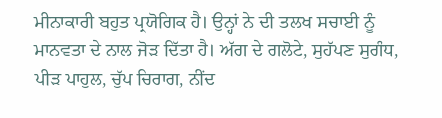ਮੀਨਾਕਾਰੀ ਬਹੁਤ ਪ੍ਰਯੋਗਿਕ ਹੈ। ਉਨ੍ਹਾਂ ਨੇ ਦੀ ਤਲਖ ਸਚਾਈ ਨੂੰ ਮਾਨਵਤਾ ਦੇ ਨਾਲ ਜੋੜ ਦਿੱਤਾ ਹੈ। ਅੱਗ ਦੇ ਗਲੋਟੇ, ਸੁਹੱਪਣ ਸੁਗੰਧ, ਪੀੜ ਪਾਹੁਲ, ਚੁੱਪ ਚਿਰਾਗ, ਨੀਂਦ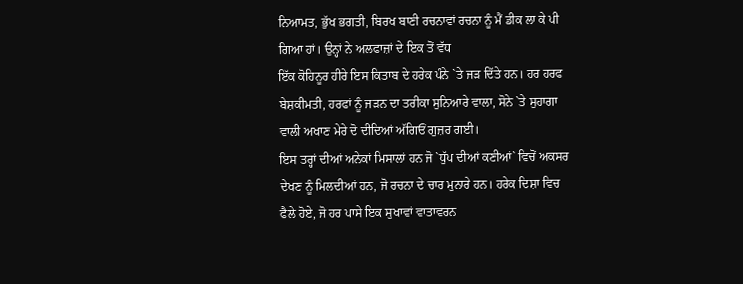ਨਿਆਮਤ, ਭੁੱਖ ਭਗਤੀ, ਬਿਰਖ ਬਾਣੀ ਰਚਨਾਵਾਂ ਰਚਨਾ ਨੂੰ ਮੈਂ ਡੀਕ ਲਾ ਕੇ ਪੀ ਗਿਆ ਹਾਂ। ਉਨ੍ਹਾਂ ਨੇ ਅਲਫਾਜ਼ਾਂ ਦੇ ਇਕ ਤੋਂ ਵੱਧ
ਇੱਕ ਕੋਹਿਨੂਰ ਹੀਰੇ ਇਸ ਕਿਤਾਬ ਦੇ ਹਰੇਕ ਪੰਨੇ `ਤੇ ਜੜ ਦਿੱਤੇ ਹਨ। ਹਰ ਹਰਫ ਬੇਸ਼ਕੀਮਤੀ, ਹਰਫਾਂ ਨੂੰ ਜੜਨ ਦਾ ਤਰੀਕਾ ਸੁਨਿਆਰੇ ਵਾਲਾ, ਸੋਨੇ `ਤੇ ਸੁਹਾਗਾ ਵਾਲੀ ਅਖਾਣ ਮੇਰੇ ਦੋ ਦੀਦਿਆਂ ਅੱਗਿਓਂ ਗੁਜ਼ਰ ਗਈ।
ਇਸ ਤਰ੍ਹਾਂ ਦੀਆਂ ਅਨੇਕਾਂ ਮਿਸਾਲਾਂ ਹਨ ਜੋ `ਧੁੱਪ ਦੀਆਂ ਕਣੀਆਂ` ਵਿਚੋਂ ਅਕਸਰ ਦੇਖਣ ਨੂੰ ਮਿਲਦੀਆਂ ਹਨ, ਜੋ ਰਚਨਾ ਦੇ ਚਾਰ ਮੁਨਾਰੇ ਹਨ। ਹਰੇਕ ਦਿਸ਼ਾ ਵਿਚ ਫੈਲੇ ਹੋਏ, ਜੋ ਹਰ ਪਾਸੇ ਇਕ ਸੁਖਾਵਾਂ ਵਾਤਾਵਰਨ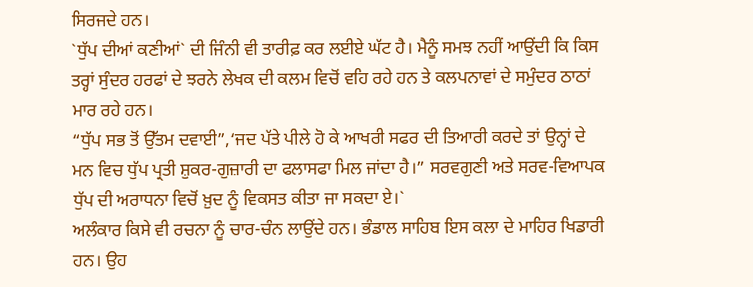ਸਿਰਜਦੇ ਹਨ।
`ਧੁੱਪ ਦੀਆਂ ਕਣੀਆਂ` ਦੀ ਜਿੰਨੀ ਵੀ ਤਾਰੀਫ਼ ਕਰ ਲਈਏ ਘੱਟ ਹੈ। ਮੈਨੂੰ ਸਮਝ ਨਹੀਂ ਆਉਂਦੀ ਕਿ ਕਿਸ ਤਰ੍ਹਾਂ ਸੁੰਦਰ ਹਰਫਾਂ ਦੇ ਝਰਨੇ ਲੇਖਕ ਦੀ ਕਲਮ ਵਿਚੋਂ ਵਹਿ ਰਹੇ ਹਨ ਤੇ ਕਲਪਨਾਵਾਂ ਦੇ ਸਮੁੰਦਰ ਠਾਠਾਂ ਮਾਰ ਰਹੇ ਹਨ।
“ਧੁੱਪ ਸਭ ਤੋਂ ਉੱਤਮ ਦਵਾਈ”,‘ਜਦ ਪੱਤੇ ਪੀਲੇ ਹੋ ਕੇ ਆਖਰੀ ਸਫਰ ਦੀ ਤਿਆਰੀ ਕਰਦੇ ਤਾਂ ਉਨ੍ਹਾਂ ਦੇ ਮਨ ਵਿਚ ਧੁੱਪ ਪ੍ਰਤੀ ਸ਼ੁਕਰ-ਗੁਜ਼ਾਰੀ ਦਾ ਫਲਾਸਫਾ ਮਿਲ ਜਾਂਦਾ ਹੈ।” ਸਰਵਗੁਣੀ ਅਤੇ ਸਰਵ-ਵਿਆਪਕ ਧੁੱਪ ਦੀ ਅਰਾਧਨਾ ਵਿਚੋਂ ਖ਼ੁਦ ਨੂੰ ਵਿਕਸਤ ਕੀਤਾ ਜਾ ਸਕਦਾ ਏ।`
ਅਲੰਕਾਰ ਕਿਸੇ ਵੀ ਰਚਨਾ ਨੂੰ ਚਾਰ-ਚੰਨ ਲਾਉਂਦੇ ਹਨ। ਭੰਡਾਲ ਸਾਹਿਬ ਇਸ ਕਲਾ ਦੇ ਮਾਹਿਰ ਖਿਡਾਰੀ ਹਨ। ਉਹ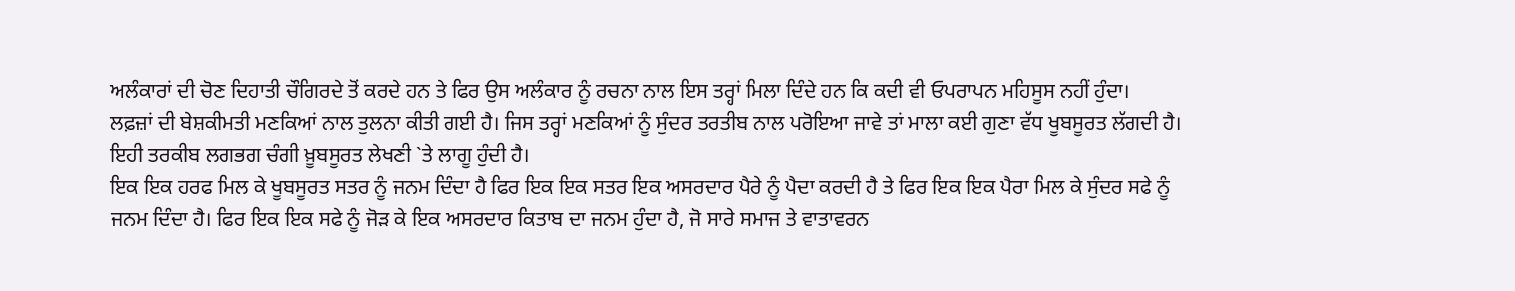ਅਲੰਕਾਰਾਂ ਦੀ ਚੋਣ ਦਿਹਾਤੀ ਚੌਗਿਰਦੇ ਤੋਂ ਕਰਦੇ ਹਨ ਤੇ ਫਿਰ ਉਸ ਅਲੰਕਾਰ ਨੂੰ ਰਚਨਾ ਨਾਲ ਇਸ ਤਰ੍ਹਾਂ ਮਿਲਾ ਦਿੰਦੇ ਹਨ ਕਿ ਕਦੀ ਵੀ ਓਪਰਾਪਨ ਮਹਿਸੂਸ ਨਹੀਂ ਹੁੰਦਾ।
ਲਫ਼ਜ਼ਾਂ ਦੀ ਬੇਸ਼ਕੀਮਤੀ ਮਣਕਿਆਂ ਨਾਲ ਤੁਲਨਾ ਕੀਤੀ ਗਈ ਹੈ। ਜਿਸ ਤਰ੍ਹਾਂ ਮਣਕਿਆਂ ਨੂੰ ਸੁੰਦਰ ਤਰਤੀਬ ਨਾਲ ਪਰੋਇਆ ਜਾਵੇ ਤਾਂ ਮਾਲਾ ਕਈ ਗੁਣਾ ਵੱਧ ਖੂਬਸੂਰਤ ਲੱਗਦੀ ਹੈ। ਇਹੀ ਤਰਕੀਬ ਲਗਭਗ ਚੰਗੀ ਖ਼ੂਬਸੂਰਤ ਲੇਖਣੀ `ਤੇ ਲਾਗੂ ਹੁੰਦੀ ਹੈ।
ਇਕ ਇਕ ਹਰਫ ਮਿਲ ਕੇ ਖੂਬਸੂਰਤ ਸਤਰ ਨੂੰ ਜਨਮ ਦਿੰਦਾ ਹੈ ਫਿਰ ਇਕ ਇਕ ਸਤਰ ਇਕ ਅਸਰਦਾਰ ਪੈਰੇ ਨੂੰ ਪੈਦਾ ਕਰਦੀ ਹੈ ਤੇ ਫਿਰ ਇਕ ਇਕ ਪੈਰਾ ਮਿਲ ਕੇ ਸੁੰਦਰ ਸਫੇ ਨੂੰ ਜਨਮ ਦਿੰਦਾ ਹੈ। ਫਿਰ ਇਕ ਇਕ ਸਫੇ ਨੂੰ ਜੋੜ ਕੇ ਇਕ ਅਸਰਦਾਰ ਕਿਤਾਬ ਦਾ ਜਨਮ ਹੁੰਦਾ ਹੈ, ਜੋ ਸਾਰੇ ਸਮਾਜ ਤੇ ਵਾਤਾਵਰਨ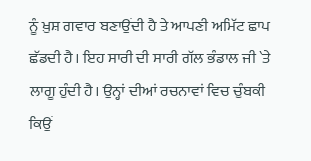ਨੂੰ ਖ਼ੁਸ਼ ਗਵਾਰ ਬਣਾਉਂਦੀ ਹੈ ਤੇ ਆਪਣੀ ਅਮਿੱਟ ਛਾਪ ਛੱਡਦੀ ਹੈ। ਇਹ ਸਾਰੀ ਦੀ ਸਾਰੀ ਗੱਲ ਭੰਡਾਲ ਜੀ `ਤੇ ਲਾਗੂ ਹੁੰਦੀ ਹੈ। ਉਨ੍ਹਾਂ ਦੀਆਂ ਰਚਨਾਵਾਂ ਵਿਚ ਚੁੰਬਕੀ ਕਿਉਂ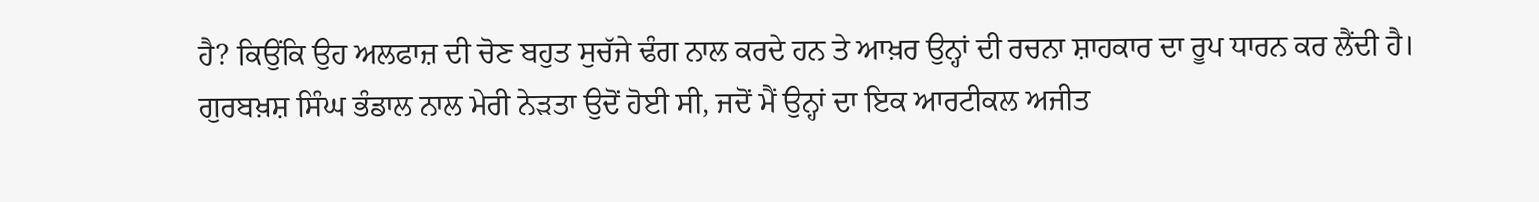ਹੈ? ਕਿਉਂਕਿ ਉਹ ਅਲਫਾਜ਼ ਦੀ ਚੋਣ ਬਹੁਤ ਸੁਚੱਜੇ ਢੰਗ ਨਾਲ ਕਰਦੇ ਹਨ ਤੇ ਆਖ਼ਰ ਉਨ੍ਹਾਂ ਦੀ ਰਚਨਾ ਸ਼ਾਹਕਾਰ ਦਾ ਰੂਪ ਧਾਰਨ ਕਰ ਲੈਂਦੀ ਹੈ।
ਗੁਰਬਖ਼ਸ਼ ਸਿੰਘ ਭੰਡਾਲ ਨਾਲ ਮੇਰੀ ਨੇੜਤਾ ਉਦੋਂ ਹੋਈ ਸੀ, ਜਦੋਂ ਮੈਂ ਉਨ੍ਹਾਂ ਦਾ ਇਕ ਆਰਟੀਕਲ ਅਜੀਤ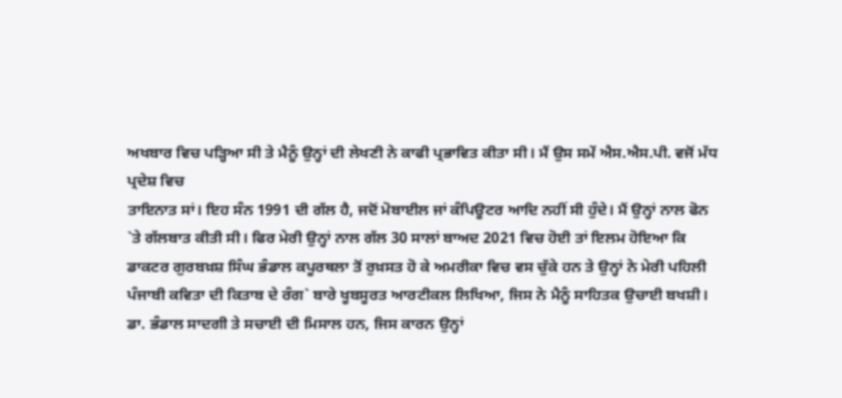ਅਖਬਾਰ ਵਿਚ ਪੜ੍ਹਿਆ ਸੀ ਤੇ ਮੈਨੂੰ ਉਨ੍ਹਾਂ ਦੀ ਲੇਖਣੀ ਨੇ ਕਾਫੀ ਪ੍ਰਭਾਵਿਤ ਕੀਤਾ ਸੀ। ਮੈਂ ਉਸ ਸਮੇਂ ਐਸ.ਐਸ.ਪੀ. ਵਜੋਂ ਮੱਧ ਪ੍ਰਦੇਸ਼ ਵਿਚ
ਤਾਇਨਾਤ ਸਾਂ। ਇਹ ਸੰਨ 1991 ਦੀ ਗੱਲ ਹੈ, ਜਦੋਂ ਮੋਬਾਈਲ ਜਾਂ ਕੰਪਿਊਟਰ ਆਦਿ ਨਹੀਂ ਸੀ ਹੁੰਦੇ। ਮੈਂ ਉਨ੍ਹਾਂ ਨਾਲ ਫੋਨ `ਤੇ ਗੱਲਬਾਤ ਕੀਤੀ ਸੀ। ਫਿਰ ਮੇਰੀ ਉਨ੍ਹਾਂ ਨਾਲ ਗੱਲ 30 ਸਾਲਾਂ ਬਾਅਦ 2021 ਵਿਚ ਹੋਈ ਤਾਂ ਇਲਮ ਹੋਇਆ ਕਿ ਡਾਕਟਰ ਗੁਰਬਖ਼ਸ਼ ਸਿੰਘ ਭੰਡਾਲ ਕਪੂਰਥਲਾ ਤੋਂ ਰੁਖ਼ਸਤ ਹੋ ਕੇ ਅਮਰੀਕਾ ਵਿਚ ਵਸ ਚੁੱਕੇ ਹਨ ਤੇ ਉਨ੍ਹਾਂ ਨੇ ਮੇਰੀ ਪਹਿਲੀ ਪੰਜਾਬੀ ਕਵਿਤਾ ਦੀ ਕਿਤਾਬ ਦੇ ਰੰਗ` ਬਾਰੇ ਖੂਬਸੂਰਤ ਆਰਟੀਕਲ ਲਿਖਿਆ, ਜਿਸ ਨੇ ਮੈਨੂੰ ਸਾਹਿਤਕ ਉਚਾਈ ਬਖਸ਼ੀ।
ਡਾ. ਭੰਡਾਲ ਸਾਦਗੀ ਤੇ ਸਚਾਈ ਦੀ ਮਿਸਾਲ ਹਨ, ਜਿਸ ਕਾਰਨ ਉਨ੍ਹਾਂ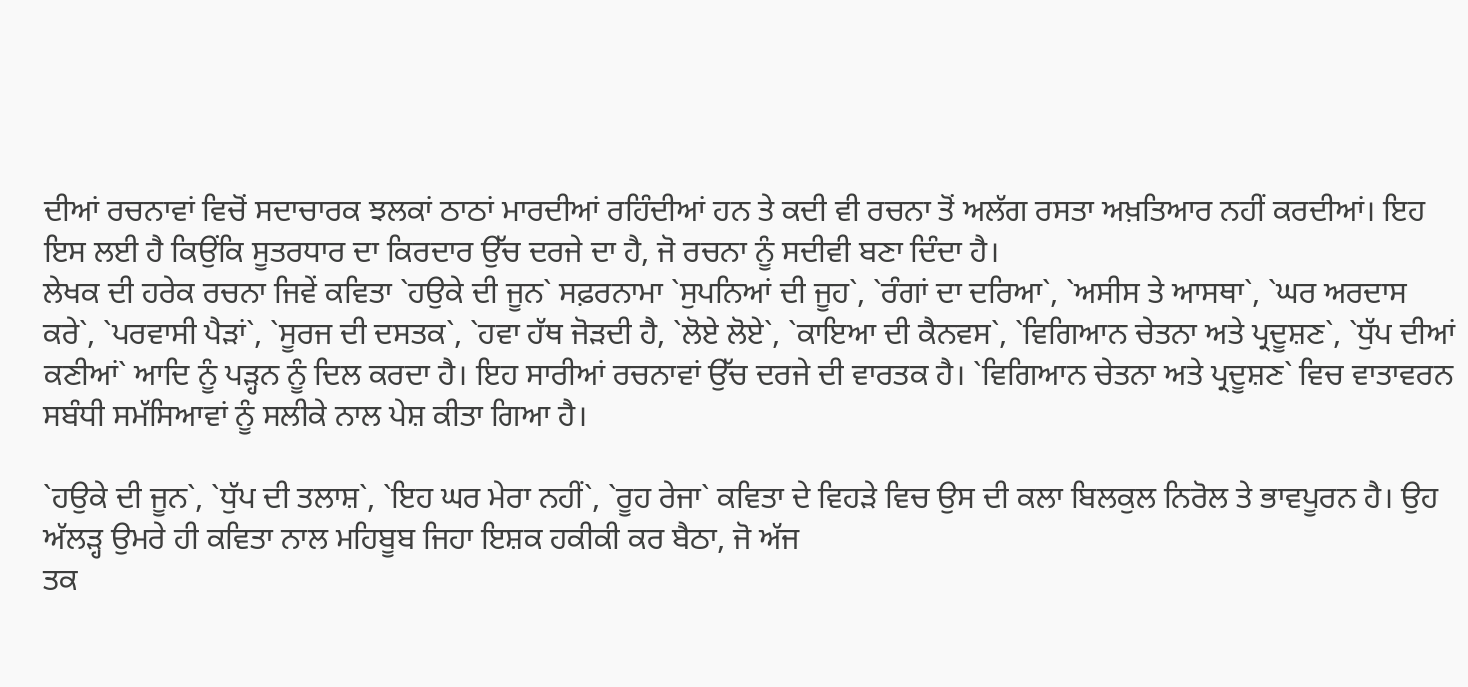ਦੀਆਂ ਰਚਨਾਵਾਂ ਵਿਚੋਂ ਸਦਾਚਾਰਕ ਝਲਕਾਂ ਠਾਠਾਂ ਮਾਰਦੀਆਂ ਰਹਿੰਦੀਆਂ ਹਨ ਤੇ ਕਦੀ ਵੀ ਰਚਨਾ ਤੋਂ ਅਲੱਗ ਰਸਤਾ ਅਖ਼ਤਿਆਰ ਨਹੀਂ ਕਰਦੀਆਂ। ਇਹ ਇਸ ਲਈ ਹੈ ਕਿਉਂਕਿ ਸੂਤਰਧਾਰ ਦਾ ਕਿਰਦਾਰ ਉੱਚ ਦਰਜੇ ਦਾ ਹੈ, ਜੋ ਰਚਨਾ ਨੂੰ ਸਦੀਵੀ ਬਣਾ ਦਿੰਦਾ ਹੈ।
ਲੇਖਕ ਦੀ ਹਰੇਕ ਰਚਨਾ ਜਿਵੇਂ ਕਵਿਤਾ `ਹਉਕੇ ਦੀ ਜੂਨ` ਸਫ਼ਰਨਾਮਾ `ਸੁਪਨਿਆਂ ਦੀ ਜੂਹ`, `ਰੰਗਾਂ ਦਾ ਦਰਿਆ`, `ਅਸੀਸ ਤੇ ਆਸਥਾ`, `ਘਰ ਅਰਦਾਸ ਕਰੇ`, `ਪਰਵਾਸੀ ਪੈੜਾਂ`, `ਸੂਰਜ ਦੀ ਦਸਤਕ`, `ਹਵਾ ਹੱਥ ਜੋੜਦੀ ਹੈ, `ਲੋਏ ਲੋਏ`, `ਕਾਇਆ ਦੀ ਕੈਨਵਸ`, `ਵਿਗਿਆਨ ਚੇਤਨਾ ਅਤੇ ਪ੍ਰਦੂਸ਼ਣ`, `ਧੁੱਪ ਦੀਆਂ ਕਣੀਆਂ` ਆਦਿ ਨੂੰ ਪੜ੍ਹਨ ਨੂੰ ਦਿਲ ਕਰਦਾ ਹੈ। ਇਹ ਸਾਰੀਆਂ ਰਚਨਾਵਾਂ ਉੱਚ ਦਰਜੇ ਦੀ ਵਾਰਤਕ ਹੈ। `ਵਿਗਿਆਨ ਚੇਤਨਾ ਅਤੇ ਪ੍ਰਦੂਸ਼ਣ` ਵਿਚ ਵਾਤਾਵਰਨ ਸਬੰਧੀ ਸਮੱਸਿਆਵਾਂ ਨੂੰ ਸਲੀਕੇ ਨਾਲ ਪੇਸ਼ ਕੀਤਾ ਗਿਆ ਹੈ।

`ਹਉਕੇ ਦੀ ਜੂਨ`, `ਧੁੱਪ ਦੀ ਤਲਾਸ਼`, `ਇਹ ਘਰ ਮੇਰਾ ਨਹੀਂ`, `ਰੂਹ ਰੇਜਾ` ਕਵਿਤਾ ਦੇ ਵਿਹੜੇ ਵਿਚ ਉਸ ਦੀ ਕਲਾ ਬਿਲਕੁਲ ਨਿਰੋਲ ਤੇ ਭਾਵਪੂਰਨ ਹੈ। ਉਹ ਅੱਲੜ੍ਹ ਉਮਰੇ ਹੀ ਕਵਿਤਾ ਨਾਲ ਮਹਿਬੂਬ ਜਿਹਾ ਇਸ਼ਕ ਹਕੀਕੀ ਕਰ ਬੈਠਾ, ਜੋ ਅੱਜ
ਤਕ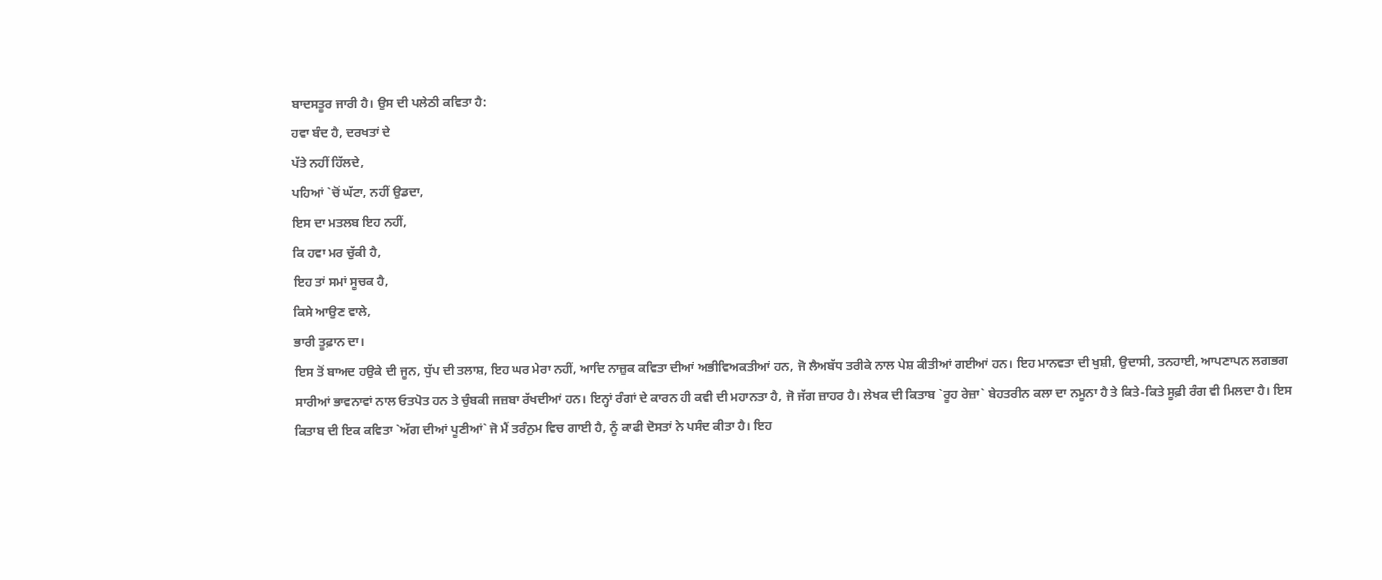ਬਾਦਸਤੂਰ ਜਾਰੀ ਹੈ। ਉਸ ਦੀ ਪਲੇਠੀ ਕਵਿਤਾ ਹੈ:
ਹਵਾ ਬੰਦ ਹੈ, ਦਰਖਤਾਂ ਦੇ
ਪੱਤੇ ਨਹੀਂ ਹਿੱਲਦੇ,
ਪਹਿਆਂ `ਚੋਂ ਘੱਟਾ, ਨਹੀਂ ਉਡਦਾ,
ਇਸ ਦਾ ਮਤਲਬ ਇਹ ਨਹੀਂ,
ਕਿ ਹਵਾ ਮਰ ਚੁੱਕੀ ਹੈ,
ਇਹ ਤਾਂ ਸਮਾਂ ਸੂਚਕ ਹੈ,
ਕਿਸੇ ਆਉਣ ਵਾਲੇ,
ਭਾਰੀ ਤੂਫ਼ਾਨ ਦਾ।
ਇਸ ਤੋਂ ਬਾਅਦ ਹਉਕੇ ਦੀ ਜੂਨ, ਧੁੱਪ ਦੀ ਤਲਾਸ਼, ਇਹ ਘਰ ਮੇਰਾ ਨਹੀਂ, ਆਦਿ ਨਾਜ਼ੁਕ ਕਵਿਤਾ ਦੀਆਂ ਅਭੀਵਿਅਕਤੀਆਂ ਹਨ, ਜੋ ਲੈਅਬੱਧ ਤਰੀਕੇ ਨਾਲ ਪੇਸ਼ ਕੀਤੀਆਂ ਗਈਆਂ ਹਨ। ਇਹ ਮਾਨਵਤਾ ਦੀ ਖੁਸ਼ੀ, ਉਦਾਸੀ, ਤਨਹਾਈ, ਆਪਣਾਪਨ ਲਗਭਗ ਸਾਰੀਆਂ ਭਾਵਨਾਵਾਂ ਨਾਲ ਓਤਪੋਤ ਹਨ ਤੇ ਚੁੰਬਕੀ ਜਜ਼ਬਾ ਰੱਖਦੀਆਂ ਹਨ। ਇਨ੍ਹਾਂ ਰੰਗਾਂ ਦੇ ਕਾਰਨ ਹੀ ਕਵੀ ਦੀ ਮਹਾਨਤਾ ਹੈ, ਜੋ ਜੱਗ ਜ਼ਾਹਰ ਹੈ। ਲੇਖਕ ਦੀ ਕਿਤਾਬ `ਰੂਹ ਰੇਜ਼ਾ` ਬੇਹਤਰੀਨ ਕਲਾ ਦਾ ਨਮੂਨਾ ਹੈ ਤੇ ਕਿਤੇ-ਕਿਤੇ ਸੂਫ਼ੀ ਰੰਗ ਵੀ ਮਿਲਦਾ ਹੈ। ਇਸ ਕਿਤਾਬ ਦੀ ਇਕ ਕਵਿਤਾ `ਅੱਗ ਦੀਆਂ ਪੂਣੀਆਂ` ਜੋ ਮੈਂ ਤਰੰਨੁਮ ਵਿਚ ਗਾਈ ਹੈ, ਨੂੰ ਕਾਫੀ ਦੋਸਤਾਂ ਨੇ ਪਸੰਦ ਕੀਤਾ ਹੈ। ਇਹ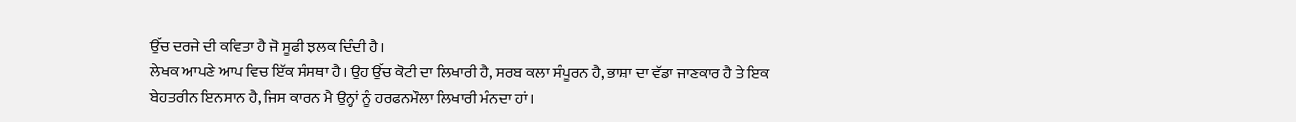ਉੱਚ ਦਰਜੇ ਦੀ ਕਵਿਤਾ ਹੈ ਜੋ ਸੂਫੀ ਝਲਕ ਦਿੰਦੀ ਹੈ।
ਲੇਖਕ ਆਪਣੇ ਆਪ ਵਿਚ ਇੱਕ ਸੰਸਥਾ ਹੈ। ਉਹ ਉੱਚ ਕੋਟੀ ਦਾ ਲਿਖਾਰੀ ਹੈ, ਸਰਬ ਕਲਾ ਸੰਪੂਰਨ ਹੈ, ਭਾਸ਼ਾ ਦਾ ਵੱਡਾ ਜਾਣਕਾਰ ਹੈ ਤੇ ਇਕ ਬੇਹਤਰੀਨ ਇਨਸਾਨ ਹੈ, ਜਿਸ ਕਾਰਨ ਮੈ ਉਨ੍ਹਾਂ ਨੂੰ ਹਰਫਨਮੌਲਾ ਲਿਖਾਰੀ ਮੰਨਦਾ ਹਾਂ।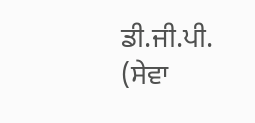ਡੀ.ਜੀ.ਪੀ. (ਸੇਵਾ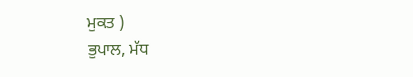ਮੁਕਤ )
ਭੁਪਾਲ, ਮੱਧ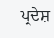ਪ੍ਰਦੇਸ਼